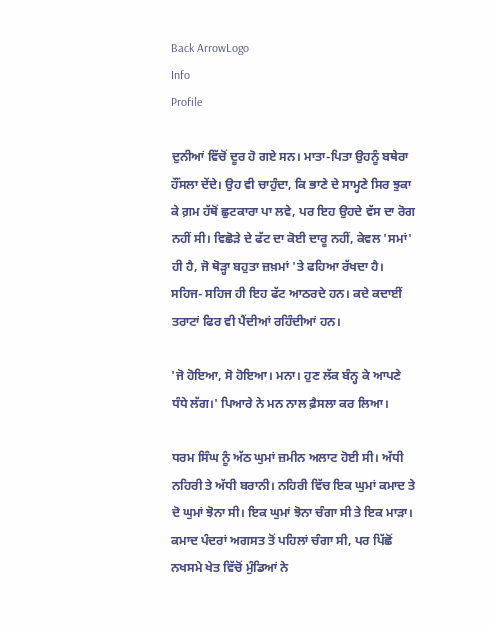Back ArrowLogo
Info
Profile

ਦੁਨੀਆਂ ਵਿੱਚੋਂ ਦੂਰ ਹੋ ਗਏ ਸਨ। ਮਾਤਾ-ਪਿਤਾ ਉਹਨੂੰ ਬਥੇਰਾ ਹੌਂਸਲਾ ਦੇਂਦੇ। ਉਹ ਵੀ ਚਾਹੁੰਦਾ, ਕਿ ਭਾਣੇ ਦੇ ਸਾਮ੍ਹਣੇ ਸਿਰ ਝੁਕਾ ਕੇ ਗ਼ਮ ਹੱਥੋਂ ਛੁਟਕਾਰਾ ਪਾ ਲਵੇ, ਪਰ ਇਹ ਉਹਦੇ ਵੱਸ ਦਾ ਰੋਗ ਨਹੀਂ ਸੀ। ਵਿਛੋੜੇ ਦੇ ਫੱਟ ਦਾ ਕੋਈ ਦਾਰੂ ਨਹੀਂ, ਕੇਵਲ 'ਸਮਾਂ' ਹੀ ਹੈ, ਜੋ ਥੋੜ੍ਹਾ ਬਹੁਤਾ ਜ਼ਖ਼ਮਾਂ 'ਤੇ ਫਹਿਆ ਰੱਖਦਾ ਹੈ। ਸਹਿਜ- ਸਹਿਜ ਹੀ ਇਹ ਫੱਟ ਆਠਰਦੇ ਹਨ। ਕਦੇ ਕਦਾਈਂ ਤਰਾਟਾਂ ਫਿਰ ਵੀ ਪੈਂਦੀਆਂ ਰਹਿੰਦੀਆਂ ਹਨ।

'ਜੋ ਹੋਇਆ, ਸੋ ਹੋਇਆ। ਮਨਾ। ਹੁਣ ਲੱਕ ਬੰਨ੍ਹ ਕੇ ਆਪਣੇ ਧੰਧੇ ਲੱਗ।' ਪਿਆਰੇ ਨੇ ਮਨ ਨਾਲ ਫ਼ੈਸਲਾ ਕਰ ਲਿਆ।

ਧਰਮ ਸਿੰਘ ਨੂੰ ਅੱਠ ਘੁਮਾਂ ਜ਼ਮੀਨ ਅਲਾਟ ਹੋਈ ਸੀ। ਅੱਧੀ ਨਹਿਰੀ ਤੇ ਅੱਧੀ ਬਰਾਨੀ। ਨਹਿਰੀ ਵਿੱਚ ਇਕ ਘੁਮਾਂ ਕਮਾਦ ਤੇ ਦੋ ਘੁਮਾਂ ਝੋਨਾ ਸੀ। ਇਕ ਘੁਮਾਂ ਝੋਨਾ ਚੰਗਾ ਸੀ ਤੇ ਇਕ ਮਾੜਾ। ਕਮਾਦ ਪੰਦਰਾਂ ਅਗਸਤ ਤੋਂ ਪਹਿਲਾਂ ਚੰਗਾ ਸੀ, ਪਰ ਪਿੱਛੋਂ ਨਖਸਮੇ ਖੇਤ ਵਿੱਚੋਂ ਮੁੰਡਿਆਂ ਨੇ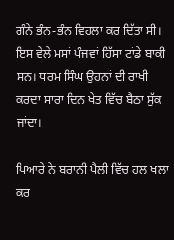ਗੰਨੇ ਭੰਨ-ਭੰਨ ਵਿਹਲਾ ਕਰ ਦਿੱਤਾ ਸੀ। ਇਸ ਵੇਲੇ ਮਸਾਂ ਪੰਜਵਾਂ ਹਿੱਸਾ ਟਾਂਡੇ ਬਾਕੀ ਸਨ। ਧਰਮ ਸਿੰਘ ਉਹਨਾਂ ਦੀ ਰਾਖੀ ਕਰਦਾ ਸਾਰਾ ਦਿਨ ਖੇਤ ਵਿੱਚ ਬੈਠਾ ਸੁੱਕ ਜਾਂਦਾ।

ਪਿਆਰੇ ਨੇ ਬਰਾਨੀ ਪੈਲੀ ਵਿੱਚ ਹਲ ਖਲਾ ਕਰ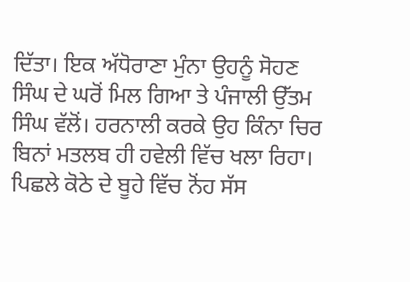ਦਿੱਤਾ। ਇਕ ਅੱਧੋਰਾਣਾ ਮੁੰਨਾ ਉਹਨੂੰ ਸੋਹਣ ਸਿੰਘ ਦੇ ਘਰੋਂ ਮਿਲ ਗਿਆ ਤੇ ਪੰਜਾਲੀ ਉੱਤਮ ਸਿੰਘ ਵੱਲੋਂ। ਹਰਨਾਲੀ ਕਰਕੇ ਉਹ ਕਿੰਨਾ ਚਿਰ ਬਿਨਾਂ ਮਤਲਬ ਹੀ ਹਵੇਲੀ ਵਿੱਚ ਖਲਾ ਰਿਹਾ। ਪਿਛਲੇ ਕੋਠੇ ਦੇ ਬੂਹੇ ਵਿੱਚ ਨੋਂਹ ਸੱਸ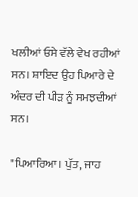ਖਲੀਆਂ ਓਸੇ ਵੱਲੇ ਵੇਖ ਰਹੀਆਂ ਸਨ। ਸ਼ਾਇਦ ਉਹ ਪਿਆਰੇ ਦੇ ਅੰਦਰ ਦੀ ਪੀੜ ਨੂੰ ਸਮਝਦੀਆਂ ਸਨ।

"ਪਿਆਰਿਆ। ਪੁੱਤ, ਜਾਹ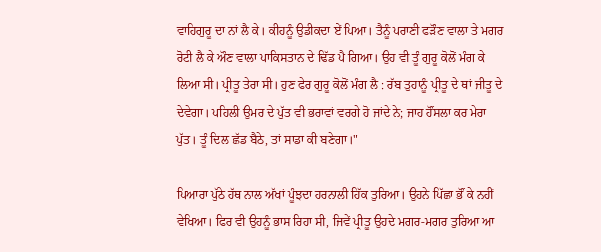ਵਾਹਿਗੁਰੂ ਦਾ ਨਾਂ ਲੈ ਕੇ। ਕੀਹਨੂੰ ਉਡੀਕਦਾ ਏਂ ਪਿਆ। ਤੈਨੂੰ ਪਰਾਣੀ ਫੜੌਣ ਵਾਲਾ ਤੇ ਮਗਰ ਰੋਟੀ ਲੈ ਕੇ ਔਣ ਵਾਲਾ ਪਾਕਿਸਤਾਨ ਦੇ ਢਿੱਡ ਪੈ ਗਿਆ। ਉਹ ਵੀ ਤੂੰ ਗੁਰੂ ਕੋਲੋਂ ਮੰਗ ਕੇ ਲਿਆ ਸੀ। ਪ੍ਰੀਤੂ ਤੇਰਾ ਸੀ। ਹੁਣ ਫੇਰ ਗੁਰੂ ਕੋਲੋਂ ਮੰਗ ਲੈ : ਰੱਬ ਤੁਹਾਨੂੰ ਪ੍ਰੀਤੂ ਦੇ ਥਾਂ ਜੀਤੂ ਦੇ ਦੇਵੇਗਾ। ਪਹਿਲੀ ਉਮਰ ਦੇ ਪੁੱਤ ਵੀ ਭਰਾਵਾਂ ਵਰਗੇ ਹੋ ਜਾਂਦੇ ਨੇ; ਜਾਹ ਹੌਂਸਲਾ ਕਰ ਮੇਰਾ ਪੁੱਤ। ਤੂੰ ਦਿਲ ਛੱਡ ਬੈਠੇ, ਤਾਂ ਸਾਡਾ ਕੀ ਬਣੇਗਾ।"

ਪਿਆਰਾ ਪੁੱਠੇ ਹੱਥ ਨਾਲ ਅੱਖਾਂ ਪੂੰਝਦਾ ਹਰਨਾਲੀ ਹਿੱਕ ਤੁਰਿਆ। ਉਹਨੇ ਪਿੱਛਾ ਭੌਂ ਕੇ ਨਹੀਂ ਵੇਖਿਆ। ਫਿਰ ਵੀ ਉਹਨੂੰ ਭਾਸ ਰਿਹਾ ਸੀ, ਜਿਵੇਂ ਪ੍ਰੀਤੂ ਉਹਦੇ ਮਗਰ-ਮਗਰ ਤੁਰਿਆ ਆ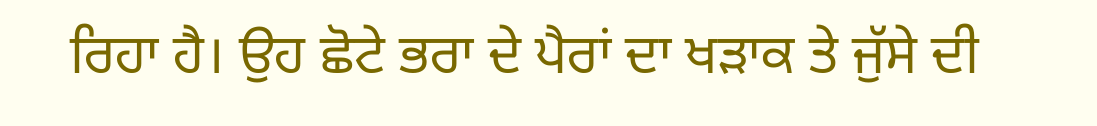ਰਿਹਾ ਹੈ। ਉਹ ਛੋਟੇ ਭਰਾ ਦੇ ਪੈਰਾਂ ਦਾ ਖੜਾਕ ਤੇ ਜੁੱਸੇ ਦੀ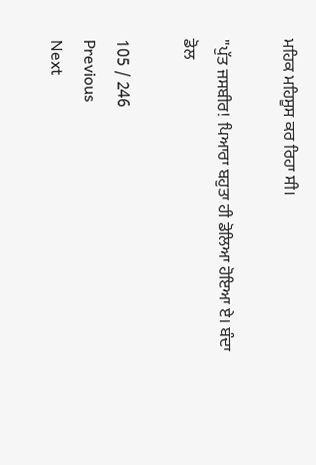ਮਹਿਕ ਮਹਿਸੂਸ ਕਰ ਰਿਹਾ ਸੀ।

"ਪੁੱਤ ਜਸਬੀਰ! ਪਿਆਰਾ ਬਹੁਤਾ ਹੀ ਡੋਲਿਆ ਹੋਇਆ ਏ। ਬੰਦਾ ਡੋਲ

105 / 246
Previous
Next